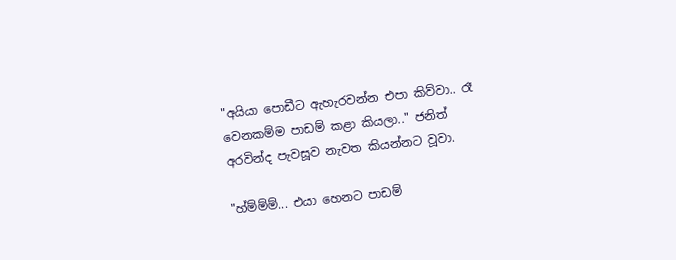"අයියා පොඩීට ඇහැරවන්න එපා කිව්වා.. රෑ වෙනකම්ම පාඩම් කළා කියලා.." ජනිත් අරවින්ද පැවසූව නැවත කියන්නට වූවා.

"හ්ම්ම්ම්... එයා හෙනට පාඩම්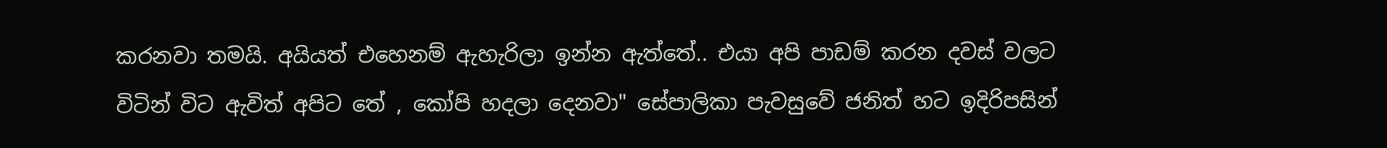කරනවා තමයි. අයියත් එහෙනම් ඇහැරිලා ඉන්න ඇත්තේ.. එයා අපි පාඩම් කරන දවස් වලට විටින් විට ඇවිත් අපිට තේ , කෝපි හදලා දෙනවා" සේපාලිකා පැවසුවේ ජනිත් හට ඉදිරිපසින්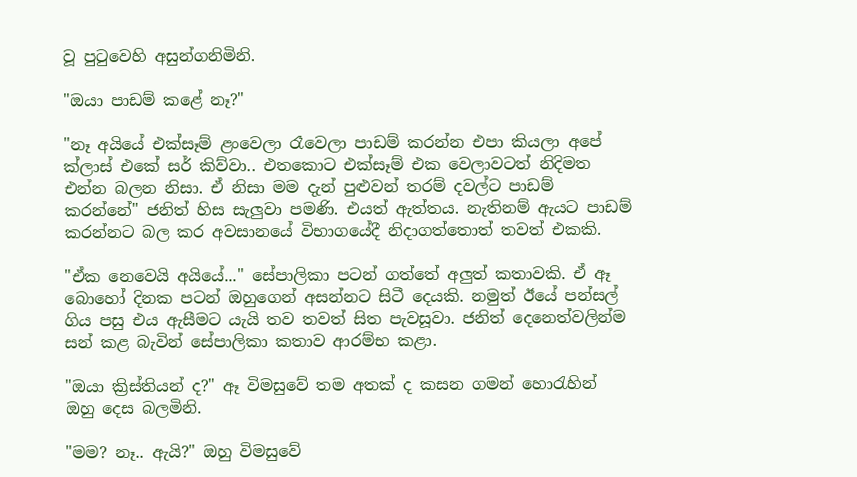වූ පුටුවෙහි අසුන්ගනිමිනි.

"ඔයා පාඩම් කළේ නෑ?"

"නෑ අයියේ එක්සෑම් ළංවෙලා රෑවෙලා පාඩම් කරන්න එපා කියලා අපේ ක්ලාස් එකේ සර් කිව්වා.. එතකොට එක්සෑම් එක වෙලාවටත් නිදිමත එන්න බලන නිසා. ඒ නිසා මම දැන් පුළුවන් තරම් දවල්ට පාඩම් කරන්නේ" ජනිත් හිස සැලුවා පමණි. එයත් ඇත්තය. නැතිනම් ඇයට පාඩම් කරන්නට බල කර අවසානයේ විභාගයේදී නිදාගත්තොත් තවත් එකකි.

"ඒක නෙවෙයි අයියේ..." සේපාලිකා පටන් ගත්තේ අලුත් කතාවකි. ඒ ඈ බොහෝ දිනක පටන් ඔහුගෙන් අසන්නට සිටී දෙයකි. නමුත් ඊයේ පන්සල් ගිය පසු එය ඇසීමට යැයි තව තවත් සිත පැවසූවා. ජනිත් දෙනෙත්වලින්ම සන් කළ බැවින් සේපාලිකා කතාව ආරම්භ කළා.

"ඔයා ක්‍රිස්තියන් ද?" ඈ විමසුවේ තම අතක් ද කසන ගමන් හොරැහින් ඔහු දෙස බලමිනි.

"මම? නෑ.. ඇයි?" ඔහු විමසුවේ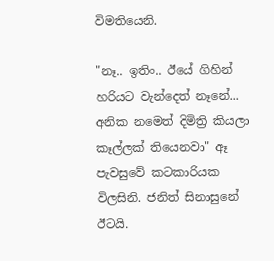විමතියෙනි.

"නෑ.. ඉතිං.. ඊයේ ගිහින් හරියට වැන්දෙත් නෑනේ... අනික නමෙත් දිමිත්‍රි කියලා කෑල්ලක් තියෙනවා" ඈ පැවසුවේ කටකාරියක විලසිනි. ජනිත් සිනාසුනේ ඊටයි.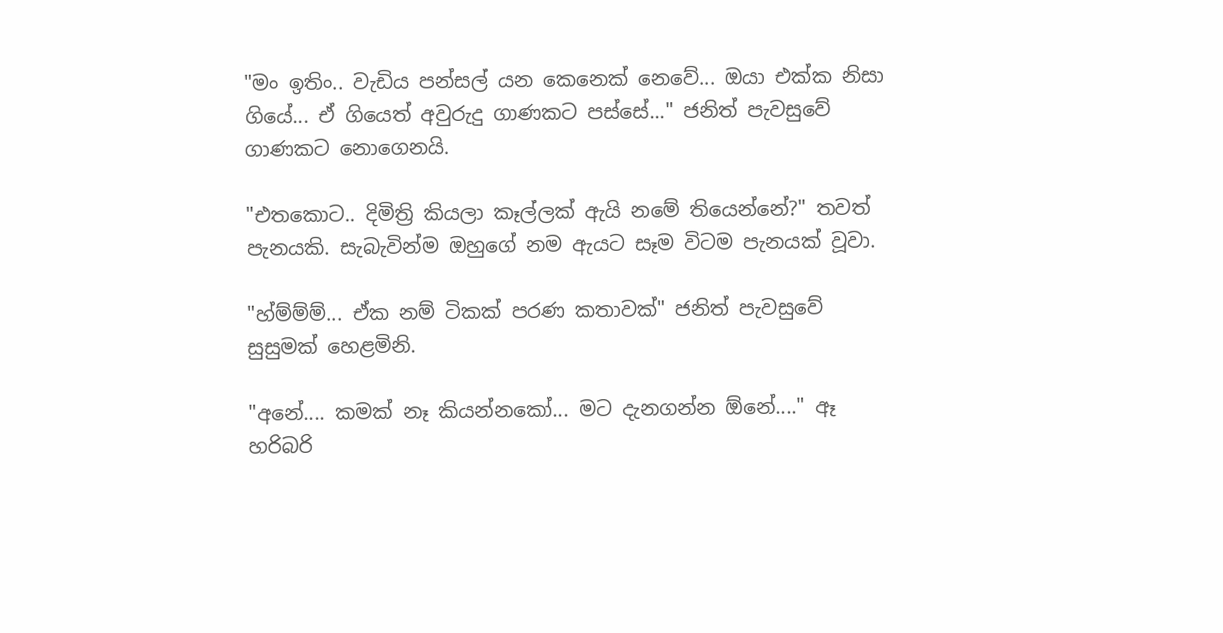"මං ඉතිං.. වැඩිය පන්සල් යන කෙනෙක් නෙවේ... ඔයා එක්ක නිසා ගියේ... ඒ ගියෙත් අවුරුදු ගාණකට පස්සේ..." ජනිත් පැවසුවේ ගාණකට නොගෙනයි.

"එතකොට.. දිමිත්‍රි කියලා කෑල්ලක් ඇයි නමේ තියෙන්නේ?" තවත් පැනයකි. සැබැවින්ම ඔහුගේ නම ඇයට සෑම විටම පැනයක් වූවා.

"හ්ම්ම්ම්... ඒක නම් ටිකක් පරණ කතාවක්" ජනිත් පැවසුවේ සුසුමක් හෙළමිනි.

"අනේ.... කමක් නෑ කියන්නකෝ... මට දැනගන්න ඕනේ...." ඈ හරිබරි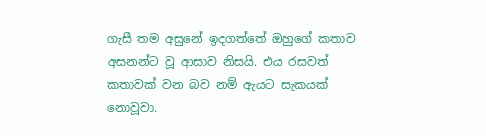ගැසී තම අසුනේ ඉදගත්තේ ඔහුගේ කතාව අසනන්ට වූ ආසාව නිසයි. එය රසවත් කතාවක් වන බව නම් ඇයට සැකයක් නොවූවා.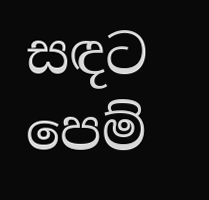සඳට පෙම්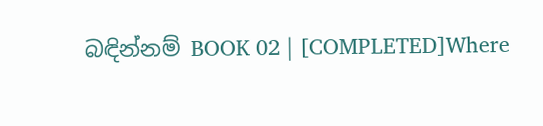බඳින්නම් BOOK 02 | [COMPLETED]Where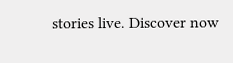stories live. Discover now